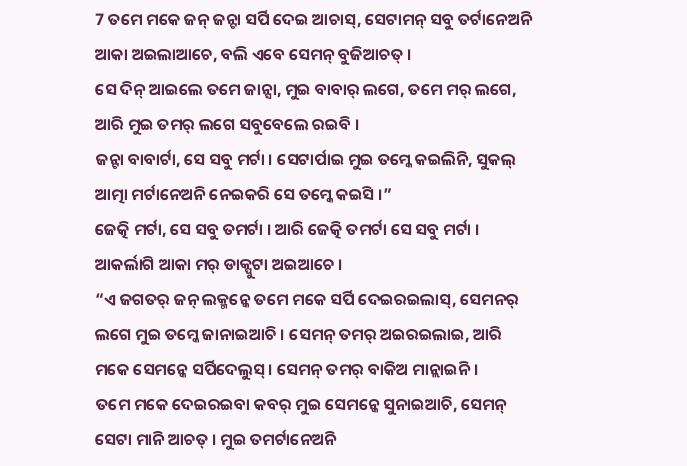7 ତମେ ମକେ ଜନ୍ ଜନ୍ଟା ସର୍ପି ଦେଇ ଆଚାସ୍, ସେଟାମନ୍ ସବୁ ତର୍ଟାନେଅନି ଆକା ଅଇଲାଆଚେ, ବଲି ଏବେ ସେମନ୍ ବୁଜିଆଚତ୍ ।
ସେ ଦିନ୍ ଆଇଲେ ତମେ ଜାନ୍ସା, ମୁଇ ବାବାର୍ ଲଗେ, ତମେ ମର୍ ଲଗେ, ଆରି ମୁଇ ତମର୍ ଲଗେ ସବୁବେଲେ ରଇବି ।
ଜନ୍ଟା ବାବାର୍ଟା, ସେ ସବୁ ମର୍ଟା । ସେଟାର୍ପାଇ ମୁଇ ତମ୍କେ କଇଲିନି, ସୁକଲ୍ ଆତ୍ମା ମର୍ଟାନେଅନି ନେଇକରି ସେ ତମ୍କେ କଇସି ।”
ଜେତ୍କି ମର୍ଟା, ସେ ସବୁ ତମର୍ଟା । ଆରି ଜେତ୍କି ତମର୍ଟା ସେ ସବୁ ମର୍ଟା । ଆକର୍ଲାଗି ଆକା ମର୍ ଡାକ୍ପୁଟା ଅଇଆଚେ ।
“ଏ ଜଗତର୍ ଜନ୍ ଲକ୍ମନ୍କେ ତମେ ମକେ ସର୍ପି ଦେଇରଇଲାସ୍, ସେମନର୍ ଲଗେ ମୁଇ ତମ୍କେ ଜାନାଇଆଚି । ସେମନ୍ ତମର୍ ଅଇରଇଲାଇ, ଆରି ମକେ ସେମନ୍କେ ସର୍ପିଦେଲୁସ୍ । ସେମନ୍ ତମର୍ ବାକିଅ ମାନ୍ଲାଇନି ।
ତମେ ମକେ ଦେଇରଇବା କବର୍ ମୁଇ ସେମନ୍କେ ସୁନାଇଆଚି, ସେମନ୍ ସେଟା ମାନି ଆଚତ୍ । ମୁଇ ତମର୍ଟାନେଅନି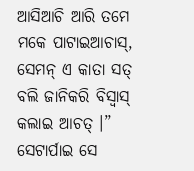ଆସିଆଚି ଆରି ତମେ ମକେ ପାଟାଇଆଚାସ୍, ସେମନ୍ ଏ କାତା ସତ୍ ବଲି ଜାନିକରି ବିସ୍ବାସ୍ କଲାଇ ଆଚତ୍ ।”
ସେଟାର୍ପାଇ ସେ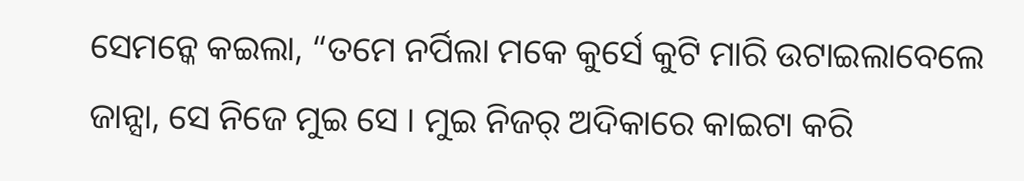ସେମନ୍କେ କଇଲା, “ତମେ ନର୍ପିଲା ମକେ କୁର୍ସେ କୁଟି ମାରି ଉଟାଇଲାବେଲେ ଜାନ୍ସା, ସେ ନିଜେ ମୁଇ ସେ । ମୁଇ ନିଜର୍ ଅଦିକାରେ କାଇଟା କରି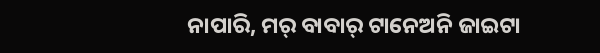ନାପାରି, ମର୍ ବାବାର୍ ଟାନେଅନି ଜାଇଟା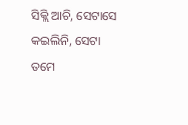ସିକ୍ଲି ଆଚି, ସେଟାସେ କଇଲିନି, ସେଟା ତମେ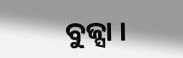ବୁଜ୍ସା ।